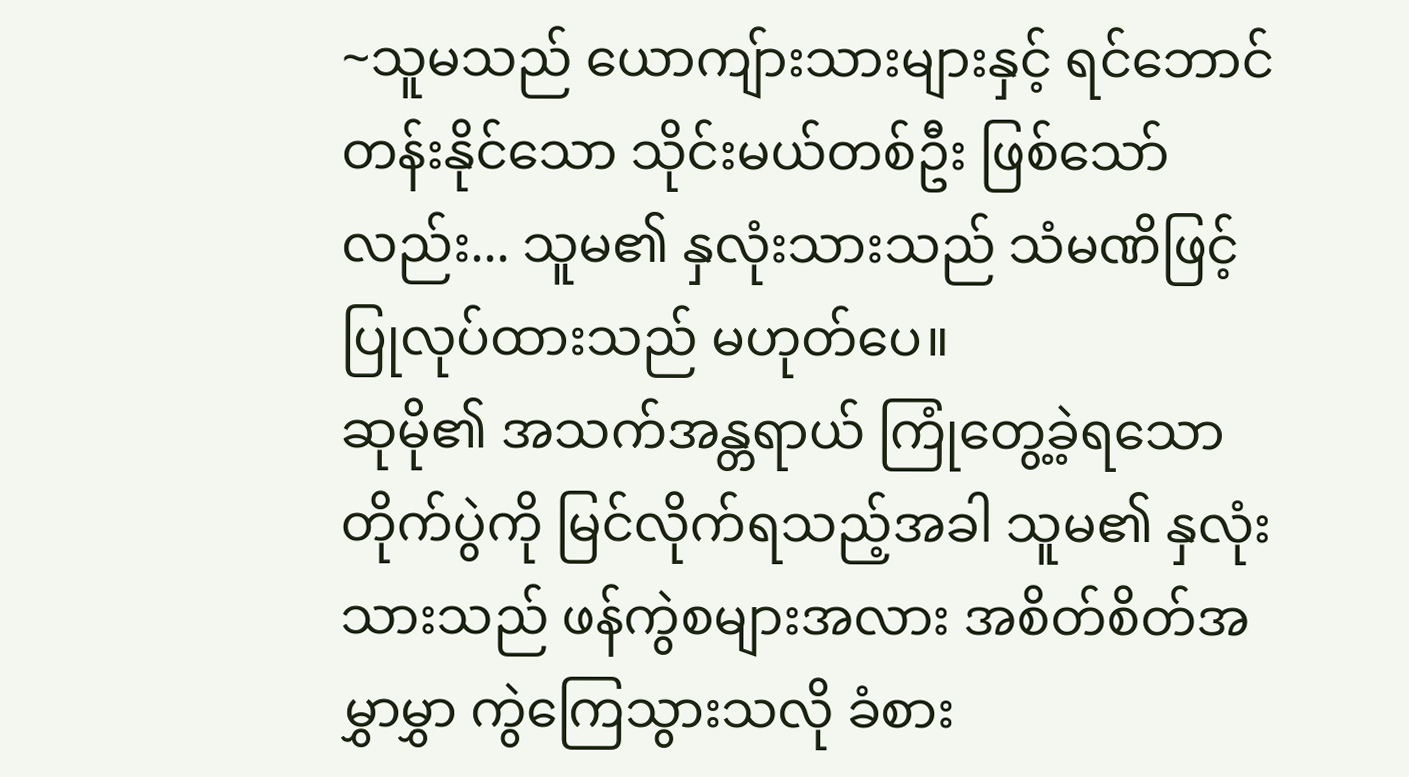~သူမသည် ယောကျ်ားသားများနှင့် ရင်ဘောင်တန်းနိုင်သော သိုင်းမယ်တစ်ဦး ဖြစ်သော်လည်း... သူမ၏ နှလုံးသားသည် သံမဏိဖြင့် ပြုလုပ်ထားသည် မဟုတ်ပေ။
ဆုမို၏ အသက်အန္တရာယ် ကြုံတွေ့ခဲ့ရသော တိုက်ပွဲကို မြင်လိုက်ရသည့်အခါ သူမ၏ နှလုံးသားသည် ဖန်ကွဲစများအလား အစိတ်စိတ်အမွှာမွှာ ကွဲကြေသွားသလို ခံစား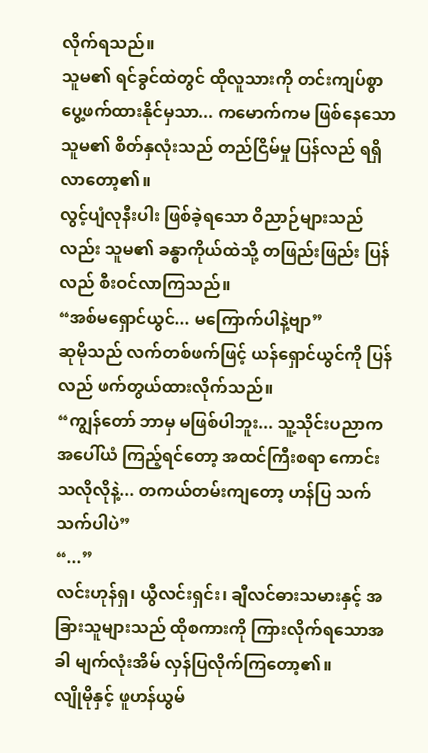လိုက်ရသည်။
သူမ၏ ရင်ခွင်ထဲတွင် ထိုလူသားကို တင်းကျပ်စွာ ပွေ့ဖက်ထားနိုင်မှသာ... ကမောက်ကမ ဖြစ်နေသော သူမ၏ စိတ်နှလုံးသည် တည်ငြိမ်မှု ပြန်လည် ရရှိလာတော့၏။
လွင့်ပျံလုနီးပါး ဖြစ်ခဲ့ရသော ဝိညာဉ်များသည်လည်း သူမ၏ ခန္ဓာကိုယ်ထဲသို့ တဖြည်းဖြည်း ပြန်လည် စီးဝင်လာကြသည်။
“အစ်မရှောင်ယွင်... မကြောက်ပါနဲ့ဗျာ”
ဆုမိုသည် လက်တစ်ဖက်ဖြင့် ယန်ရှောင်ယွင်ကို ပြန်လည် ဖက်တွယ်ထားလိုက်သည်။
“ကျွန်တော် ဘာမှ မဖြစ်ပါဘူး... သူ့သိုင်းပညာက အပေါ်ယံ ကြည့်ရင်တော့ အထင်ကြီးစရာ ကောင်းသလိုလိုနဲ့... တကယ်တမ်းကျတော့ ဟန်ပြ သက်သက်ပါပဲ”
“...”
လင်းဟုန်ရှ၊ ယွီလင်းရှင်း၊ ချီလင်ဓားသမားနှင့် အခြားသူများသည် ထိုစကားကို ကြားလိုက်ရသောအခါ မျက်လုံးအိမ် လှန်ပြလိုက်ကြတော့၏။
လျိုမိုနှင့် ဖူဟန်ယွမ်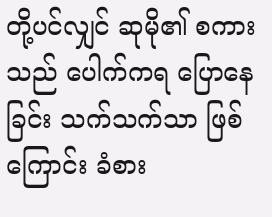တို့ပင်လျှင် ဆုမို၏ စကားသည် ပေါက်ကရ ပြောနေခြင်း သက်သက်သာ ဖြစ်ကြောင်း ခံစား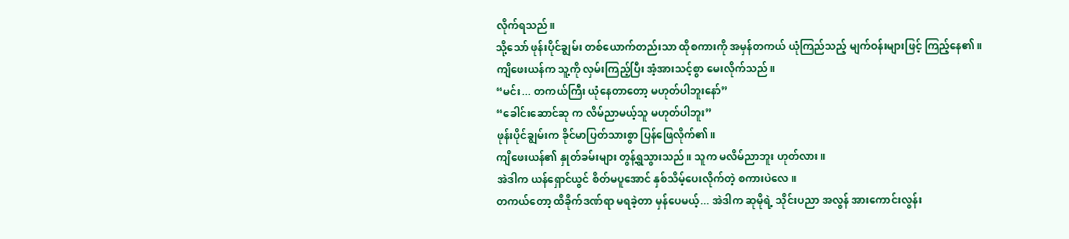လိုက်ရသည်။
သို့သော် ဖုန်းပိုင်ချွမ်း တစ်ယောက်တည်းသာ ထိုစကားကို အမှန်တကယ် ယုံကြည်သည့် မျက်ဝန်းများဖြင့် ကြည့်နေ၏။
ကျိဖေးယန်က သူ့ကို လှမ်းကြည့်ပြီး အံ့အားသင့်စွာ မေးလိုက်သည်။
“မင်း... တကယ်ကြီး ယုံနေတာတော့ မဟုတ်ပါဘူးနော်”
“ခေါင်းဆောင်ဆု က လိမ်ညာမယ့်သူ မဟုတ်ပါဘူး”
ဖုန်းပိုင်ချွမ်းက ခိုင်မာပြတ်သားစွာ ပြန်ဖြေလိုက်၏။
ကျိဖေးယန်၏ နှုတ်ခမ်းများ တွန့်ရွသွားသည်။ သူက မလိမ်ညာဘူး ဟုတ်လား။
အဲဒါက ယန်ရှောင်ယွင် စိတ်မပူအောင် နှစ်သိမ့်ပေးလိုက်တဲ့ စကားပဲလေ။
တကယ်တော့ ထိခိုက်ဒဏ်ရာ မရခဲ့တာ မှန်ပေမယ့်... အဲဒါက ဆုမိုရဲ့ သိုင်းပညာ အလွန် အားကောင်းလွန်း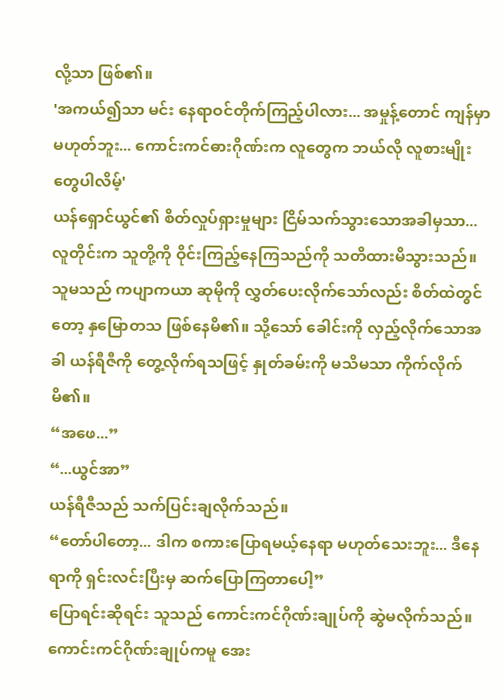လို့သာ ဖြစ်၏။
'အကယ်၍သာ မင်း နေရာဝင်တိုက်ကြည့်ပါလား... အမှုန့်တောင် ကျန်မှာ မဟုတ်ဘူး... ကောင်းကင်ဓားဂိုဏ်းက လူတွေက ဘယ်လို လူစားမျိုးတွေပါလိမ့်'
ယန်ရှောင်ယွင်၏ စိတ်လှုပ်ရှားမှုများ ငြိမ်သက်သွားသောအခါမှသာ... လူတိုင်းက သူတို့ကို ဝိုင်းကြည့်နေကြသည်ကို သတိထားမိသွားသည်။
သူမသည် ကပျာကယာ ဆုမိုကို လွှတ်ပေးလိုက်သော်လည်း စိတ်ထဲတွင်တော့ နှမြောတသ ဖြစ်နေမိ၏။ သို့သော် ခေါင်းကို လှည့်လိုက်သောအခါ ယန်ရီဇီကို တွေ့လိုက်ရသဖြင့် နှုတ်ခမ်းကို မသိမသာ ကိုက်လိုက်မိ၏။
“အဖေ...”
“...ယွင်အာ”
ယန်ရီဇီသည် သက်ပြင်းချလိုက်သည်။
“တော်ပါတော့... ဒါက စကားပြောရမယ့်နေရာ မဟုတ်သေးဘူး... ဒီနေရာကို ရှင်းလင်းပြီးမှ ဆက်ပြောကြတာပေါ့”
ပြောရင်းဆိုရင်း သူသည် ကောင်းကင်ဂိုဏ်းချုပ်ကို ဆွဲမလိုက်သည်။
ကောင်းကင်ဂိုဏ်းချုပ်ကမူ အေး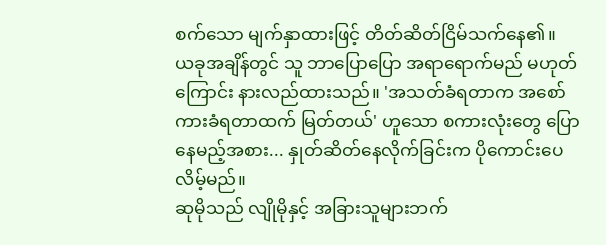စက်သော မျက်နှာထားဖြင့် တိတ်ဆိတ်ငြိမ်သက်နေ၏။
ယခုအချိန်တွင် သူ ဘာပြောပြော အရာရောက်မည် မဟုတ်ကြောင်း နားလည်ထားသည်။ 'အသတ်ခံရတာက အစော်ကားခံရတာထက် မြတ်တယ်' ဟူသော စကားလုံးတွေ ပြောနေမည့်အစား... နှုတ်ဆိတ်နေလိုက်ခြင်းက ပိုကောင်းပေလိမ့်မည်။
ဆုမိုသည် လျိုမိုနှင့် အခြားသူများဘက်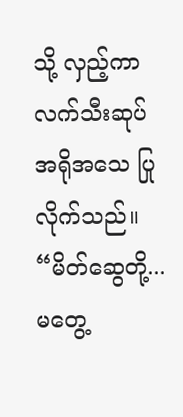သို့ လှည့်ကာ လက်သီးဆုပ် အရိုအသေ ပြုလိုက်သည်။
“မိတ်ဆွေတို့... မတွေ့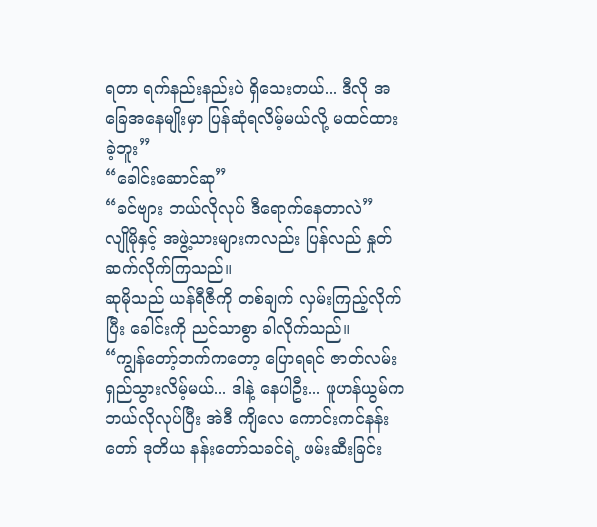ရတာ ရက်နည်းနည်းပဲ ရှိသေးတယ်... ဒီလို အခြေအနေမျိုးမှာ ပြန်ဆုံရလိမ့်မယ်လို့ မထင်ထားခဲ့ဘူး”
“ခေါင်းဆောင်ဆု”
“ခင်ဗျား ဘယ်လိုလုပ် ဒီရောက်နေတာလဲ”
လျိုမိုနှင့် အဖွဲ့သားများကလည်း ပြန်လည် နှုတ်ဆက်လိုက်ကြသည်။
ဆုမိုသည် ယန်ရီဇီကို တစ်ချက် လှမ်းကြည့်လိုက်ပြီး ခေါင်းကို ညင်သာစွာ ခါလိုက်သည်။
“ကျွန်တော့်ဘက်ကတော့ ပြောရရင် ဇာတ်လမ်းရှည်သွားလိမ့်မယ်... ဒါနဲ့ နေပါဦး... ဖူဟန်ယွမ်က ဘယ်လိုလုပ်ပြီး အဲဒီ ကျိလေ ကောင်းကင်နန်းတော် ဒုတိယ နန်းတော်သခင်ရဲ့ ဖမ်းဆီးခြင်း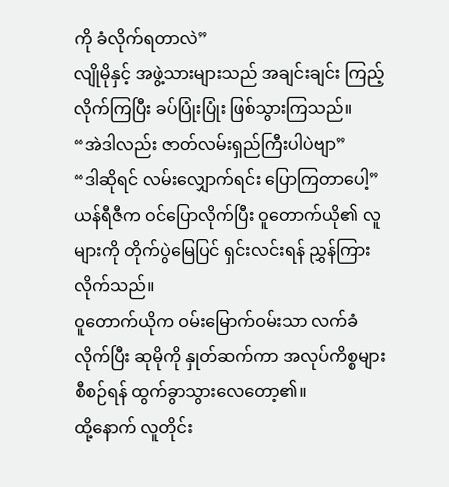ကို ခံလိုက်ရတာလဲ”
လျိုမိုနှင့် အဖွဲ့သားများသည် အချင်းချင်း ကြည့်လိုက်ကြပြီး ခပ်ပြုံးပြုံး ဖြစ်သွားကြသည်။
“အဲဒါလည်း ဇာတ်လမ်းရှည်ကြီးပါပဲဗျာ”
“ဒါဆိုရင် လမ်းလျှောက်ရင်း ပြောကြတာပေါ့”
ယန်ရီဇီက ဝင်ပြောလိုက်ပြီး ဝူတောက်ယို၏ လူများကို တိုက်ပွဲမြေပြင် ရှင်းလင်းရန် ညွှန်ကြားလိုက်သည်။
ဝူတောက်ယိုက ဝမ်းမြောက်ဝမ်းသာ လက်ခံလိုက်ပြီး ဆုမိုကို နှုတ်ဆက်ကာ အလုပ်ကိစ္စများ စီစဉ်ရန် ထွက်ခွာသွားလေတော့၏။
ထို့နောက် လူတိုင်း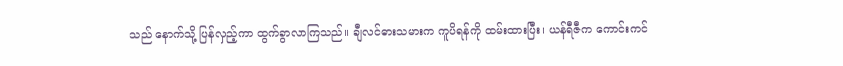သည် နောက်သို့ ပြန်လှည့်ကာ ထွက်ခွာလာကြသည်။ ချီလင်ဓားသမားက ကူပိရန်ကို ထမ်းထားပြီး၊ ယန်ရီဇီက ကောင်းကင်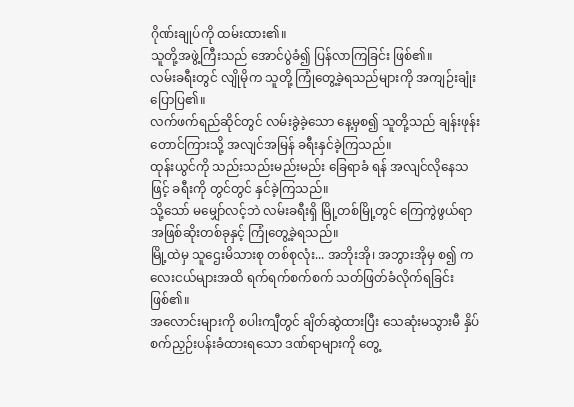ဂိုဏ်းချုပ်ကို ထမ်းထား၏။
သူတို့အဖွဲ့ကြီးသည် အောင်ပွဲခံ၍ ပြန်လာကြခြင်း ဖြစ်၏။
လမ်းခရီးတွင် လျိုမိုက သူတို့ ကြုံတွေ့ခဲ့ရသည်များကို အကျဉ်းချုံး ပြောပြ၏။
လက်ဖက်ရည်ဆိုင်တွင် လမ်းခွဲခဲ့သော နေ့မှစ၍ သူတို့သည် ချန်းဖုန်းတောင်ကြားသို့ အလျင်အမြန် ခရီးနှင်ခဲ့ကြသည်။
ထုန်းယွင်ကို သည်းသည်းမည်းမည်း ခြေရာခံ ရန် အလျင်လိုနေသဖြင့် ခရီးကို တွင်တွင် နှင်ခဲ့ကြသည်။
သို့သော် မမျှော်လင့်ဘဲ လမ်းခရီးရှိ မြို့တစ်မြို့တွင် ကြေကွဲဖွယ်ရာ အဖြစ်ဆိုးတစ်ခုနှင့် ကြုံတွေ့ခဲ့ရသည်။
မြို့ထဲမှ သူဌေးမိသားစု တစ်စုလုံး... အဘိုးအို၊ အဘွားအိုမှ စ၍ ကလေးငယ်များအထိ ရက်ရက်စက်စက် သတ်ဖြတ်ခံလိုက်ရခြင်း ဖြစ်၏။
အလောင်းများကို စပါးကျီတွင် ချိတ်ဆွဲထားပြီး သေဆုံးမသွားမီ နှိပ်စက်ညှဉ်းပန်းခံထားရသော ဒဏ်ရာများကို တွေ့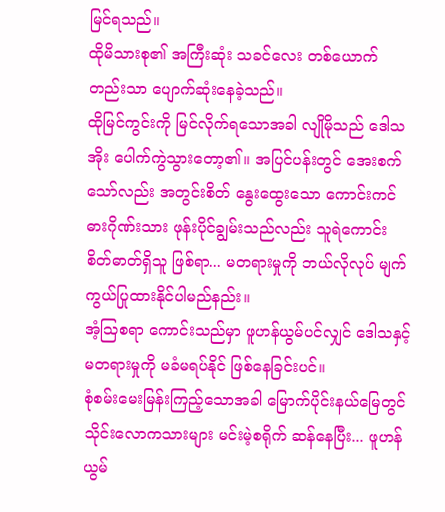မြင်ရသည်။
ထိုမိသားစု၏ အကြီးဆုံး သခင်လေး တစ်ယောက်တည်းသာ ပျောက်ဆုံးနေခဲ့သည်။
ထိုမြင်ကွင်းကို မြင်လိုက်ရသောအခါ လျိုမိုသည် ဒေါသအိုး ပေါက်ကွဲသွားတော့၏။ အပြင်ပန်းတွင် အေးစက်သော်လည်း အတွင်းစိတ် နွေးထွေးသော ကောင်းကင်ဓားဂိုဏ်းသား ဖုန်းပိုင်ချွမ်းသည်လည်း သူရဲကောင်း စိတ်ဓာတ်ရှိသူ ဖြစ်ရာ... မတရားမှုကို ဘယ်လိုလုပ် မျက်ကွယ်ပြုထားနိုင်ပါမည်နည်း။
အံ့သြစရာ ကောင်းသည်မှာ ဖူဟန်ယွမ်ပင်လျှင် ဒေါသနှင့် မတရားမှုကို မခံမရပ်နိုင် ဖြစ်နေခြင်းပင်။
စုံစမ်းမေးမြန်းကြည့်သောအခါ မြောက်ပိုင်းနယ်မြေတွင် သိုင်းလောကသားများ မင်းမဲ့စရိုက် ဆန်နေပြီး... ဖူဟန်ယွမ်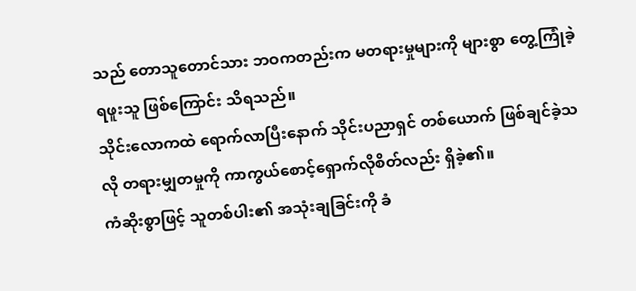သည် တောသူတောင်သား ဘဝကတည်းက မတရားမှုများကို များစွာ တွေ့ကြုံခဲ့ရဖူးသူ ဖြစ်ကြောင်း သိရသည်။
သိုင်းလောကထဲ ရောက်လာပြီးနောက် သိုင်းပညာရှင် တစ်ယောက် ဖြစ်ချင်ခဲ့သလို တရားမျှတမှုကို ကာကွယ်စောင့်ရှောက်လိုစိတ်လည်း ရှိခဲ့၏။
ကံဆိုးစွာဖြင့် သူတစ်ပါး၏ အသုံးချခြင်းကို ခံ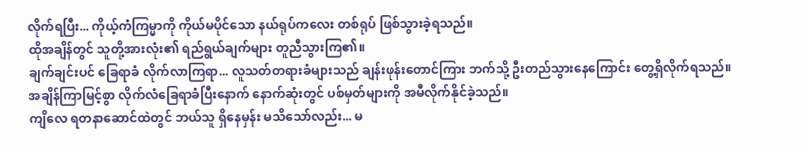လိုက်ရပြီး... ကိုယ့်ကံကြမ္မာကို ကိုယ်မပိုင်သော နယ်ရုပ်ကလေး တစ်ရုပ် ဖြစ်သွားခဲ့ရသည်။
ထိုအချိန်တွင် သူတို့အားလုံး၏ ရည်ရွယ်ချက်များ တူညီသွားကြ၏။
ချက်ချင်းပင် ခြေရာခံ လိုက်လာကြရာ... လူသတ်တရားခံများသည် ချန်းဖုန်းတောင်ကြား ဘက်သို့ ဦးတည်သွားနေကြောင်း တွေ့ရှိလိုက်ရသည်။
အချိန်ကြာမြင့်စွာ လိုက်လံခြေရာခံပြီးနောက် နောက်ဆုံးတွင် ပစ်မှတ်များကို အမီလိုက်နိုင်ခဲ့သည်။
ကျိလေ ရတနာဆောင်ထဲတွင် ဘယ်သူ ရှိနေမှန်း မသိသော်လည်း... မ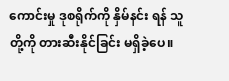ကောင်းမှု ဒုစရိုက်ကို နှိမ်နင်း ရန် သူတို့ကို တားဆီးနိုင်ခြင်း မရှိခဲ့ပေ။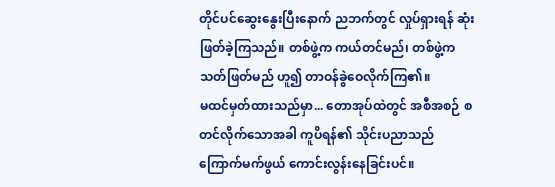တိုင်ပင်ဆွေးနွေးပြီးနောက် ညဘက်တွင် လှုပ်ရှားရန် ဆုံးဖြတ်ခဲ့ကြသည်။ တစ်ဖွဲ့က ကယ်တင်မည်၊ တစ်ဖွဲ့က သတ်ဖြတ်မည် ဟူ၍ တာဝန်ခွဲဝေလိုက်ကြ၏။
မထင်မှတ်ထားသည်မှာ... တောအုပ်ထဲတွင် အစီအစဉ် စတင်လိုက်သောအခါ ကူပိရန်၏ သိုင်းပညာသည် ကြောက်မက်ဖွယ် ကောင်းလွန်းနေခြင်းပင်။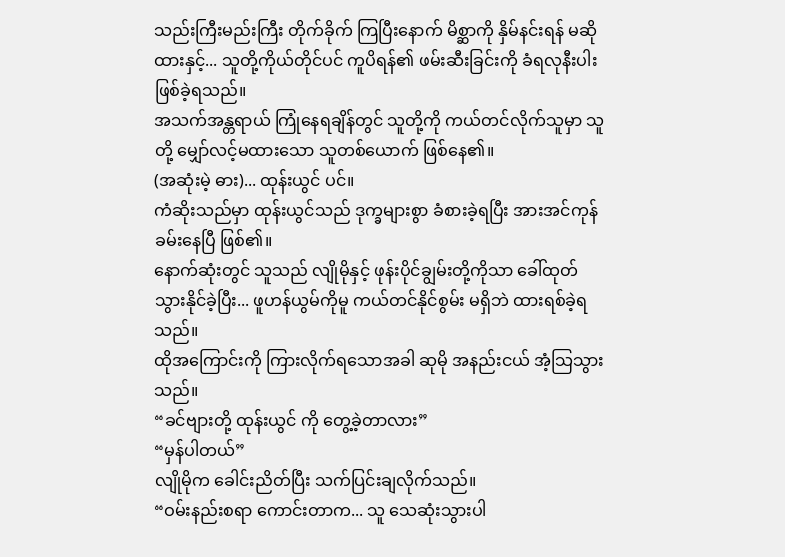သည်းကြီးမည်းကြီး တိုက်ခိုက် ကြပြီးနောက် မိစ္ဆာကို နှိမ်နင်းရန် မဆိုထားနှင့်... သူတို့ကိုယ်တိုင်ပင် ကူပိရန်၏ ဖမ်းဆီးခြင်းကို ခံရလုနီးပါး ဖြစ်ခဲ့ရသည်။
အသက်အန္တရာယ် ကြုံနေရချိန်တွင် သူတို့ကို ကယ်တင်လိုက်သူမှာ သူတို့ မျှော်လင့်မထားသော သူတစ်ယောက် ဖြစ်နေ၏။
(အဆုံးမဲ့ ဓား)... ထုန်းယွင် ပင်။
ကံဆိုးသည်မှာ ထုန်းယွင်သည် ဒုက္ခများစွာ ခံစားခဲ့ရပြီး အားအင်ကုန်ခမ်းနေပြီ ဖြစ်၏။
နောက်ဆုံးတွင် သူသည် လျိုမိုနှင့် ဖုန်းပိုင်ချွမ်းတို့ကိုသာ ခေါ်ထုတ်သွားနိုင်ခဲ့ပြီး... ဖူဟန်ယွမ်ကိုမူ ကယ်တင်နိုင်စွမ်း မရှိဘဲ ထားရစ်ခဲ့ရသည်။
ထိုအကြောင်းကို ကြားလိုက်ရသောအခါ ဆုမို အနည်းငယ် အံ့သြသွားသည်။
“ခင်ဗျားတို့ ထုန်းယွင် ကို တွေ့ခဲ့တာလား”
“မှန်ပါတယ်”
လျိုမိုက ခေါင်းညိတ်ပြီး သက်ပြင်းချလိုက်သည်။
“ဝမ်းနည်းစရာ ကောင်းတာက... သူ သေဆုံးသွားပါ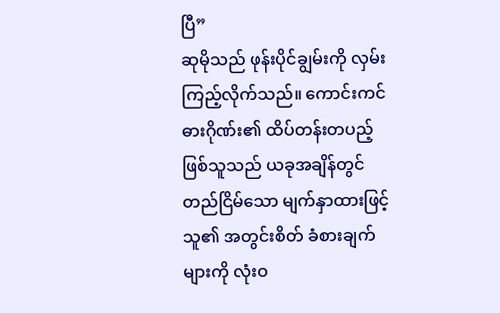ပြီ”
ဆုမိုသည် ဖုန်းပိုင်ချွမ်းကို လှမ်းကြည့်လိုက်သည်။ ကောင်းကင်ဓားဂိုဏ်း၏ ထိပ်တန်းတပည့် ဖြစ်သူသည် ယခုအချိန်တွင် တည်ငြိမ်သော မျက်နှာထားဖြင့် သူ၏ အတွင်းစိတ် ခံစားချက်များကို လုံးဝ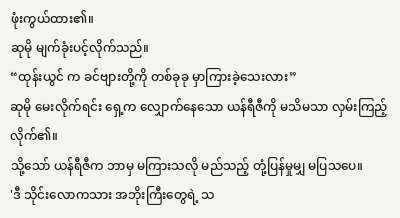ဖုံးကွယ်ထား၏။
ဆုမို မျက်ခုံးပင့်လိုက်သည်။
“ထုန်းယွင် က ခင်ဗျားတို့ကို တစ်ခုခု မှာကြားခဲ့သေးလား”
ဆုမို မေးလိုက်ရင်း ရှေ့က လျှောက်နေသော ယန်ရီဇီကို မသိမသာ လှမ်းကြည့်လိုက်၏။
သို့သော် ယန်ရီဇီက ဘာမှ မကြားသလို မည်သည့် တုံ့ပြန်မှုမျှ မပြသပေ။
'ဒီ သိုင်းလောကသား အဘိုးကြီးတွေရဲ့ သ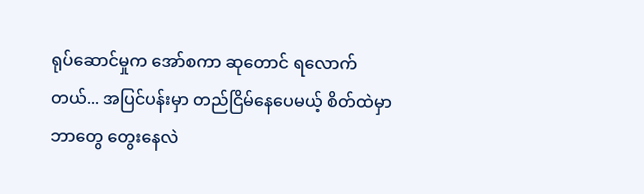ရုပ်ဆောင်မှုက အော်စကာ ဆုတောင် ရလောက်တယ်... အပြင်ပန်းမှာ တည်ငြိမ်နေပေမယ့် စိတ်ထဲမှာ ဘာတွေ တွေးနေလဲ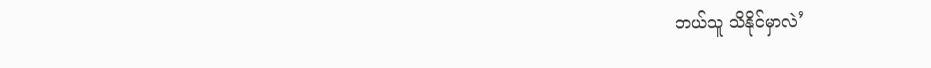ဘယ်သူ သိနိုင်မှာလဲ’